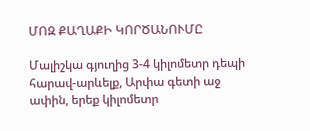ՄՈԶ ՔԱՂԱՔԻ ԿՈՐԾԱՆՈՒՄԸ

Մալիշկա գյուղից 3-4 կիլոմետր դեպի հարավ-արևելք, Արփա գետի աջ ափին, երեք կիլոմետր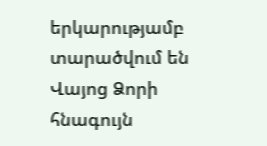երկարությամբ տարածվում են Վայոց Ձորի հնագույն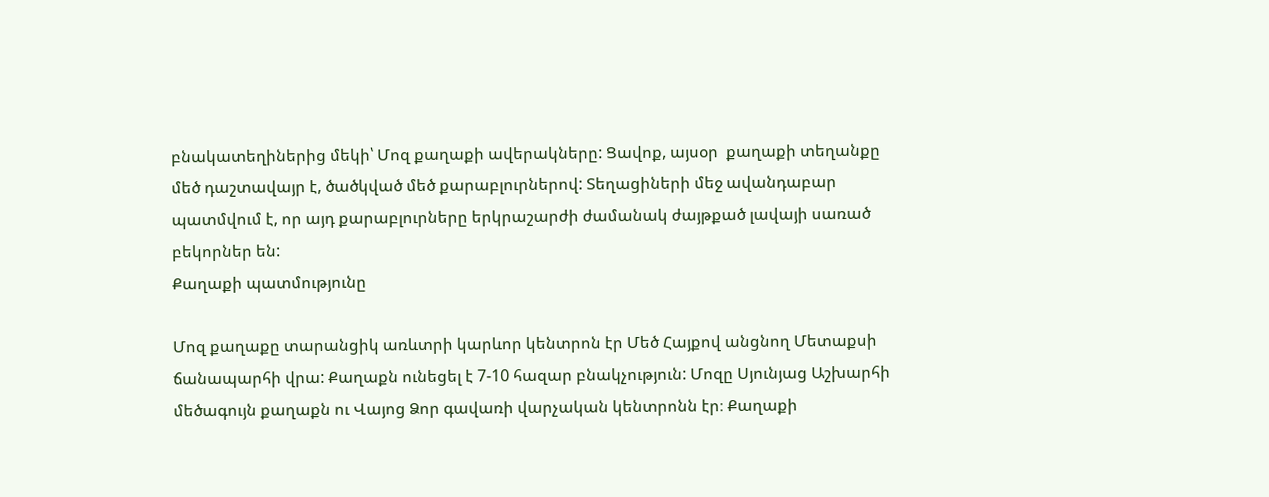բնակատեղիներից մեկի՝ Մոզ քաղաքի ավերակները: Ցավոք, այսօր  քաղաքի տեղանքը մեծ դաշտավայր է, ծածկված մեծ քարաբլուրներով: Տեղացիների մեջ ավանդաբար պատմվում է, որ այդ քարաբլուրները երկրաշարժի ժամանակ ժայթքած լավայի սառած բեկորներ են:
Քաղաքի պատմությունը

Մոզ քաղաքը տարանցիկ առևտրի կարևոր կենտրոն էր Մեծ Հայքով անցնող Մետաքսի ճանապարհի վրա: Քաղաքն ունեցել է 7-10 հազար բնակչություն: Մոզը Սյունյաց Աշխարհի մեծագույն քաղաքն ու Վայոց Ձոր գավառի վարչական կենտրոնն էր։ Քաղաքի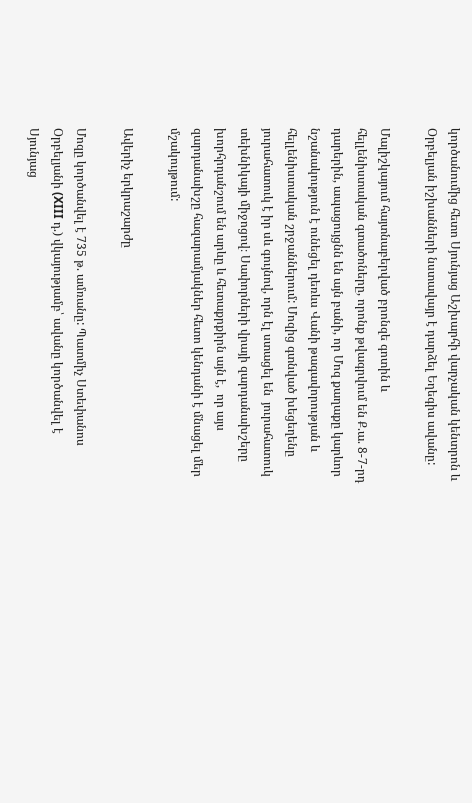կործանումից հետո Սյունյաց Աշխարհի վարչական կենտրոն և Օրբելյան իշխանների նստավայր է դարձել Եղեգիս ավանը:

Մալիշկայում հայտնաբերված բրոնզե գոտին և հելլենիստական գտածոները, որոնք թվագրվում են Ք.ա. 8-7-րդ դարերին, ապացույցնն են այն բանի, որ Մոզ քաղաքը կարևոր նշանակություն է ունեցել դեռևս Վանի թագավորության և հելլենիստական շրջաններում: Մոզից գտնված խեցեղենը յուրահատուկ է իր սև գույնով, որն էլ ստացել են  յուրահատուկ տեխնիկայի միջոցով։ Սափորների վրայի զարդանախշերը խորհրդանշում են արևը և հետաքրքիրն այն է,  որ այս զարդանախշը հազարամյակներ հետո կենդանի է մնացել մեր մշակույթում:

Ավերիչ երկրաշարժը

Մոզը կործանվել է 735 թ. ամռանը: Պատմիչ Ստեփանոս Օրբելյանի (XIII դ.) վկայությամբ՝ ավանը կործանվել է Սյունյաց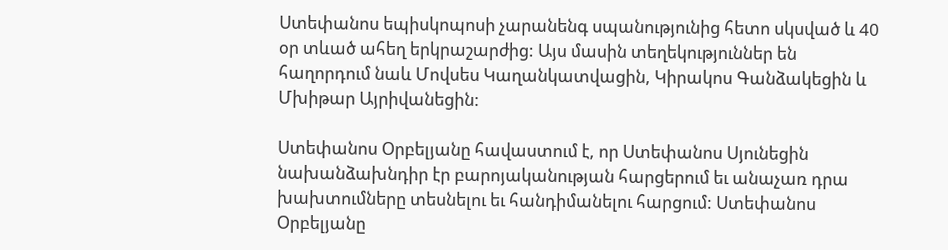Ստեփանոս եպիսկոպոսի չարանենգ սպանությունից հետո սկսված և 40 օր տևած ահեղ երկրաշարժից: Այս մասին տեղեկություններ են հաղորդում նաև Մովսես Կաղանկատվացին, Կիրակոս Գանձակեցին և Մխիթար Այրիվանեցին:

Ստեփանոս Օրբելյանը հավաստում է, որ Ստեփանոս Սյունեցին նախանձախնդիր էր բարոյականության հարցերում եւ անաչառ դրա խախտումները տեսնելու եւ հանդիմանելու հարցում: Ստեփանոս Օրբելյանը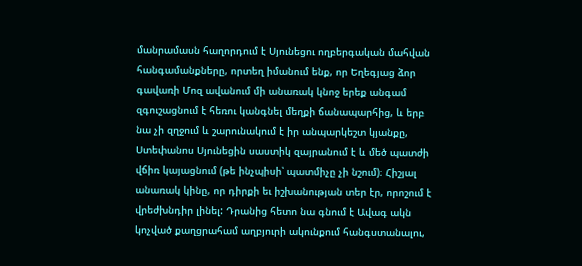մանրամասն հաղորդում է Սյունեցու ողբերգական մահվան հանգամանքները, որտեղ իմանում ենք, որ Եղեգյաց ձոր գավառի Մոզ ավանում մի անառակ կնոջ երեք անգամ զգուշացնում է հեռու կանգնել մեղքի ճանապարհից, և երբ նա չի զղջում և շարունակում է իր անպարկեշտ կյանքը, Ստեփանոս Սյունեցին սաստիկ զայրանում է և մեծ պատժի վճիռ կայացնում (թե ինչպիսի՝ պատմիչը չի նշում)։ Հիշյալ անառակ կինը, որ դիրքի եւ իշխանության տեր էր, որոշում է վրեժխնդիր լինել: Դրանից հետո նա գնում է Ավագ ակն կոչված քաղցրահամ աղբյուրի ակունքում հանգստանալու,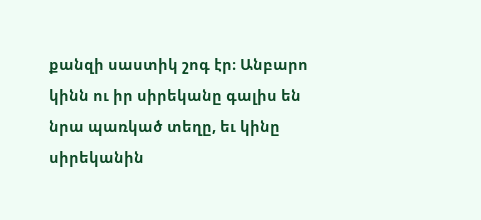քանզի սաստիկ շոգ էր։ Անբարո կինն ու իր սիրեկանը գալիս են նրա պառկած տեղը, եւ կինը սիրեկանին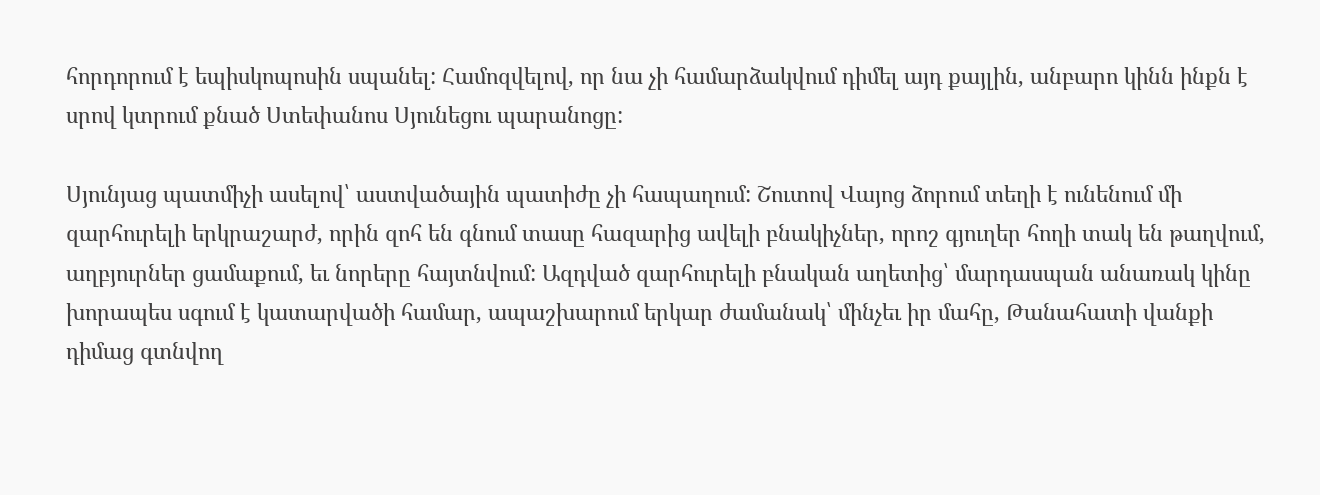հորդորում է եպիսկոպոսին սպանել: Համոզվելով, որ նա չի համարձակվում դիմել այդ քայլին, անբարո կինն ինքն է սրով կտրում քնած Ստեփանոս Սյունեցու պարանոցը:

Սյունյաց պատմիչի ասելով՝ աստվածային պատիժը չի հապաղում: Շուտով Վայոց ձորում տեղի է ունենում մի զարհուրելի երկրաշարժ, որին զոհ են գնում տասը հազարից ավելի բնակիչներ, որոշ գյուղեր հողի տակ են թաղվում, աղբյուրներ ցամաքում, եւ նորերը հայտնվում: Ազդված զարհուրելի բնական աղետից՝ մարդասպան անառակ կինը խորապես սգում է կատարվածի համար, ապաշխարում երկար ժամանակ՝ մինչեւ իր մահը, Թանահատի վանքի դիմաց գտնվող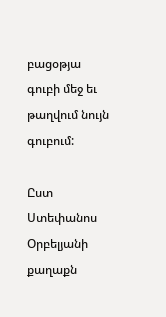բացօթյա գուբի մեջ եւ թաղվում նույն գուբում:

Ըստ Ստեփանոս Օրբելյանի քաղաքն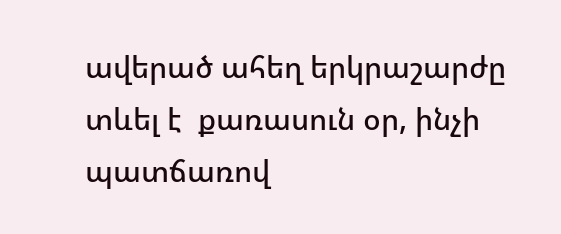ավերած ահեղ երկրաշարժը տևել է  քառասուն օր, ինչի պատճառով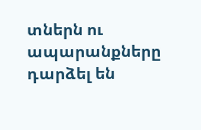տներն ու ապարանքները դարձել են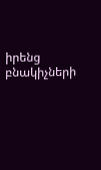իրենց բնակիչների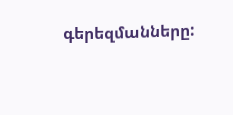գերեզմանները: